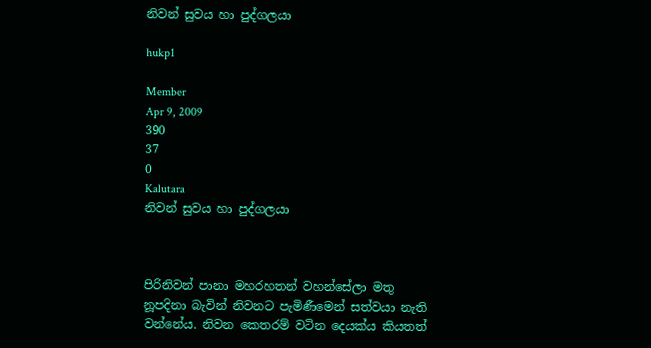නිවන් සුවය හා පුද්ගලයා

hukp1

Member
Apr 9, 2009
390
37
0
Kalutara
නිවන් සුවය හා පුද්ගලයා



පිරිනිවන් පානා මහරහතන් වහන්සේලා මතු නූපදිනා බැවින් නිවනට පැමිණීමෙන් සත්වයා නැති වන්නේය. නිවන කෙතරම් වටින දෙයක්ය කියතත්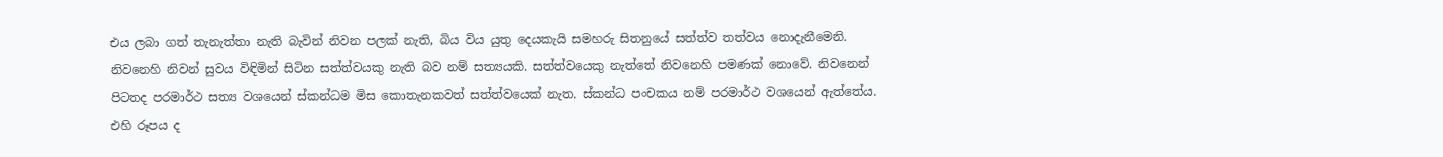එය ලබා ගත් තැනැත්තා නැති බැවින් නිවන පලක් නැති, බිය විය යුතු දෙයකැයි සමහරු සිතනුයේ සත්ත්ව තත්වය නොදැනීමෙනි. නිවනෙහි නිවන් සුවය විඳිමින් සිටින සත්ත්වයකු නැති බව නම් සත්‍යයකි. සත්ත්වයෙකු නැත්තේ නිවනෙහි පමණක් නොවේ. නිවනෙන් පිටතද පරමාර්ථ සත්‍ය වශයෙන් ස්කන්ධම මිස කොතැනකවත් සත්ත්වයෙක් නැත. ස්කන්ධ පංචකය නම් පරමාර්ථ වශයෙන් ඇත්තේය. එහි රූපය ද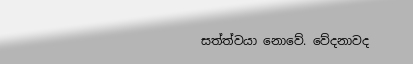සත්ත්වයා නොවේ. වේදනාවද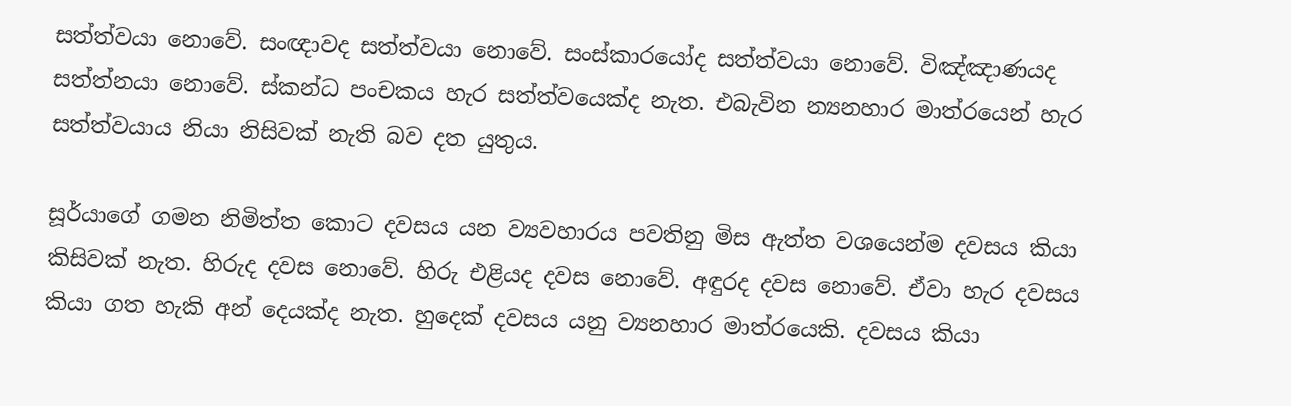සත්ත්වයා නොවේ. සංඥාවද සත්ත්වයා නොවේ. සංස්කාරයෝද සත්ත්වයා නොවේ. විඤ්ඤාණයද සත්ත්නයා නොවේ. ස්කන්ධ පංචකය හැර සත්ත්වයෙක්ද නැත. එබැවින න්‍යනහාර මාත්රයෙන් හැර සත්ත්වයාය නියා නිසිවක් නැති බව දත යුතුය.

සූර්යාගේ ගමන නිමිත්ත කොට දවසය යන ව්‍යවහාරය පවතිනු මිස ඇත්ත වශයෙන්ම දවසය කියා කිසිවක් නැත. හිරුද දවස නොවේ. හිරු එළියද දවස නොවේ. අඳුරද දවස නොවේ. ඒවා හැර දවසය කියා ගත හැකි අන් දෙයක්ද නැත. හුදෙක් දවසය යනු ව්‍යනහාර මාත්රයෙකි. දවසය කියා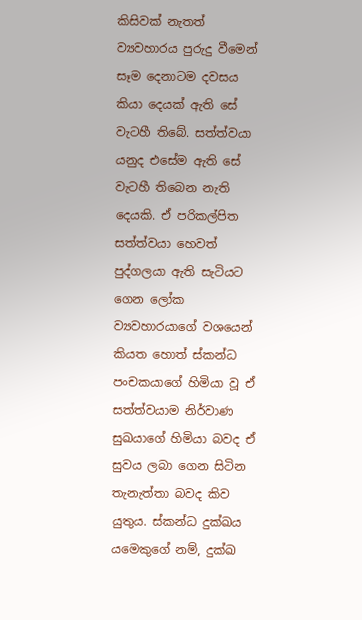කිසිවක් නැතත් ව්‍යවහාරය පුරුදු වීමෙන් සෑම දෙනාටම දවසය කියා දෙයක් ඇති සේ වැටහී තිබේ. සත්ත්වයා යනුද එසේම ඇති සේ වැටහී තිබෙන නැති දෙයකි. ඒ පරිකල්පිත සත්ත්වයා හෙවත් පුද්ගලයා ඇති සැටියට ගෙන ලෝක ව්‍යවහාරයාගේ වශයෙන් කියත හොත් ස්කන්ධ පංචකයාගේ හිමියා වූ ඒ සත්ත්වයාම නිර්වාණ සුඛයාගේ හිමියා බවද ඒ සුවය ලබා ගෙන සිටින තැනැත්තා බවද කිව යුතුය. ස්කන්ධ දුක්ඛය යමෙකුගේ නම්, දුක්ඛ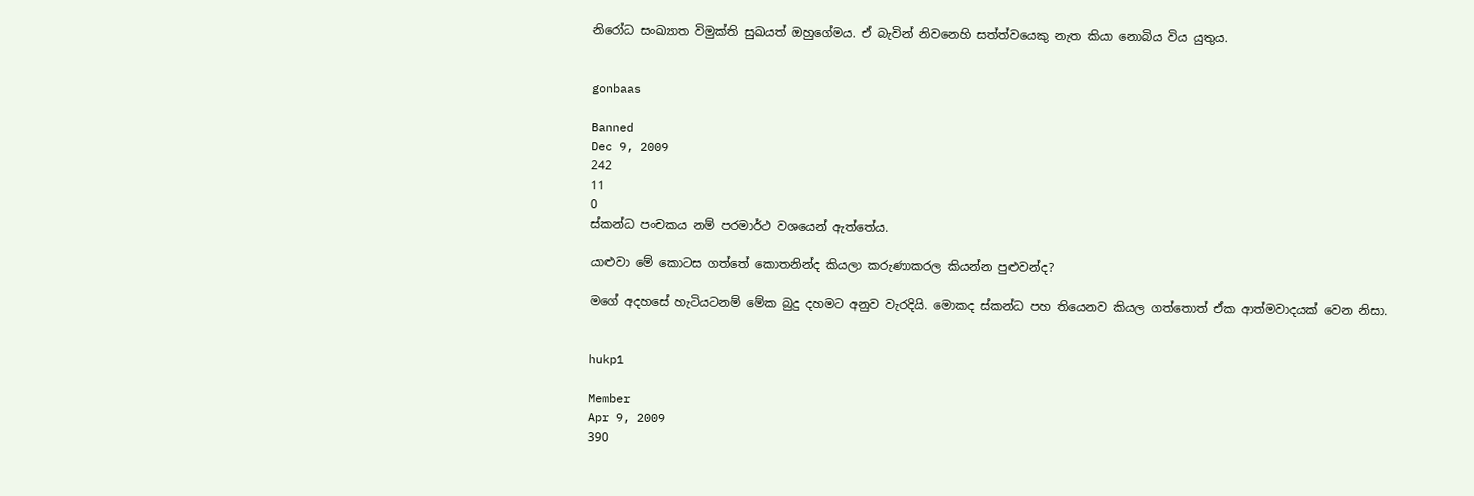නිරෝධ සංඛ්‍යාත විමුක්ති සුඛයත් ඔහුගේමය. ඒ බැවින් නිවනෙහි සත්ත්වයෙකු නැත කියා නොබිය විය යුතුය.


gonbaas

Banned
Dec 9, 2009
242
11
0
ස්කන්ධ පංචකය නම් පරමාර්ථ වශයෙන් ඇත්තේය.

යාළුවා මේ කොටස ගත්තේ කොතනින්ද කියලා කරුණාකරල කියන්න පුළුවන්ද?

මගේ අදහසේ හැටියටනම් මේක බුදු දහමට අනුව වැරදියි. මොකද ස්කන්ධ පහ තියෙනව කියල ගත්තොත් ඒක ආත්මවාදයක් වෙන නිසා.


hukp1

Member
Apr 9, 2009
390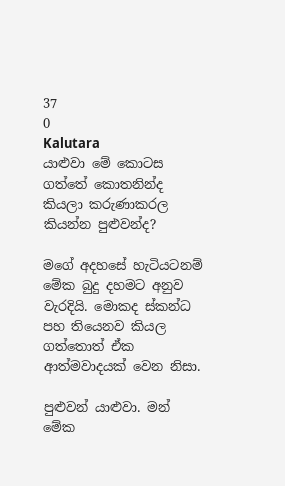37
0
Kalutara
යාළුවා මේ කොටස ගත්තේ කොතනින්ද කියලා කරුණාකරල කියන්න පුළුවන්ද?

මගේ අදහසේ හැටියටනම් මේක බුදු දහමට අනුව වැරදියි. මොකද ස්කන්ධ පහ තියෙනව කියල ගත්තොත් ඒක ආත්මවාදයක් වෙන නිසා.

පුළුවන් යාළුවා. මන් මේක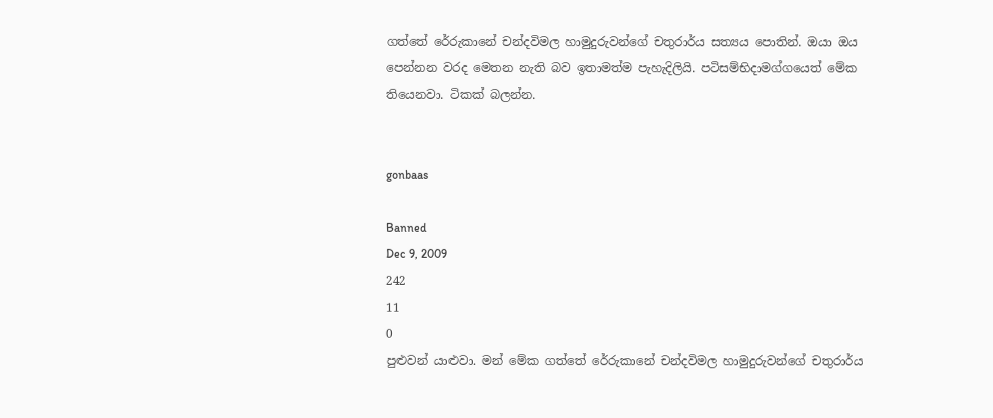ගත්තේ රේරුකානේ චන්දවිමල හාමුදුරුවන්ගේ චතුරාර්ය සත්‍යය පොතින්. ඔයා ඔය පෙන්නන වරද මෙතන නැති බව ඉතාමත්ම පැහැදිලියි. පටිසම්භිදාමග්ගයෙත් මේක තියෙනවා. ටිකක් බලන්න.


gonbaas

Banned
Dec 9, 2009
242
11
0
පුළුවන් යාළුවා. මන් මේක ගත්තේ රේරුකානේ චන්දවිමල හාමුදුරුවන්ගේ චතුරාර්ය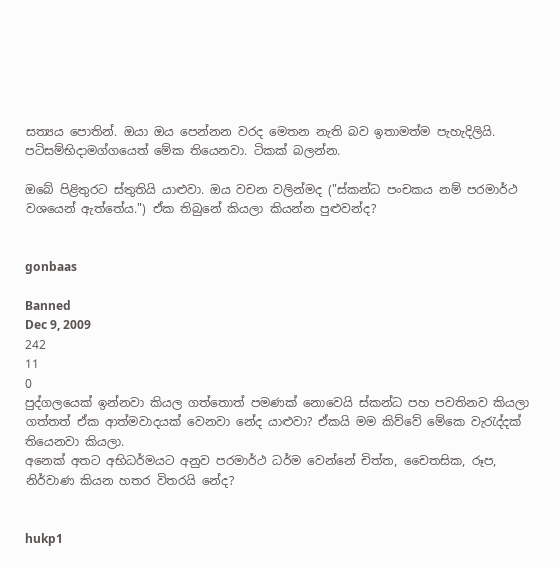සත්‍යය පොතින්. ඔයා ඔය පෙන්නන වරද මෙතන නැති බව ඉතාමත්ම පැහැදිලියි. පටිසම්භිදාමග්ගයෙත් මේක තියෙනවා. ටිකක් බලන්න.

ඔබේ පිළිතුරට ස්තුතියි යාළුවා. ඔය වචන වලින්මද ("ස්කන්ධ පංචකය නම් පරමාර්ථ වශයෙන් ඇත්තේය.") ඒක තිබුනේ කියලා කියන්න පුළුවන්ද?


gonbaas

Banned
Dec 9, 2009
242
11
0
පුද්ගලයෙක් ඉන්නවා කියල ගත්තොත් පමණක් නොවෙයි ස්කන්ධ පහ පවතිනව කියලා ගත්තත් ඒක ආත්මවාදයක් වෙනවා නේද යාළුවා? ඒකයි මම කිව්වේ මේකෙ වැරැද්දක් තියෙනවා කියලා.
අනෙක් අතට අභිධර්මයට අනුව පරමාර්ථ ධර්ම වෙන්නේ චිත්ත, චෛතසික, රූප, නිර්වාණ කියන හතර විතරයි නේද?


hukp1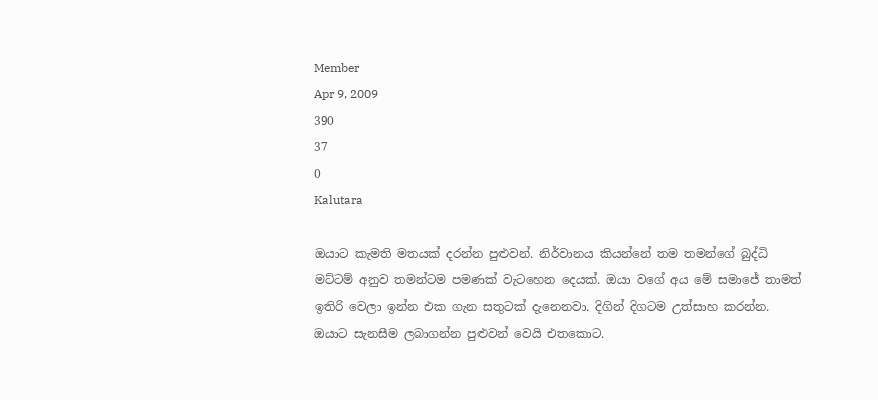Member
Apr 9, 2009
390
37
0
Kalutara

ඔයාට කැමති මතයක් දරන්න පුළුවන්. නිර්වානය කියන්නේ තම තමන්ගේ බුද්ධි මට්ටම් අනුව තමන්ටම පමණක් වැටහෙන දෙයක්. ඔයා වගේ අය මේ සමාජේ තාමත් ඉතිරි වෙලා ඉන්න එක ගැන සතුටක් දැනෙනවා. දිගින් දිගටම උත්සාහ කරන්න. ඔයාට සැනසීම ලබාගන්න පුළුවන් වෙයි එතකොට.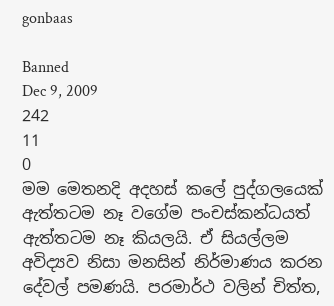gonbaas

Banned
Dec 9, 2009
242
11
0
මම මෙතනදි අදහස් කලේ පුද්ගලයෙක් ඇත්තටම නෑ වගේම පංචස්කන්ධයත් ඇත්තටම නෑ කියලයි. ඒ සියල්ලම අවිද්‍යව නිසා මනසින් නිර්මාණය කරන දේවල් පමණයි. පරමාර්ථ වලින් චිත්ත,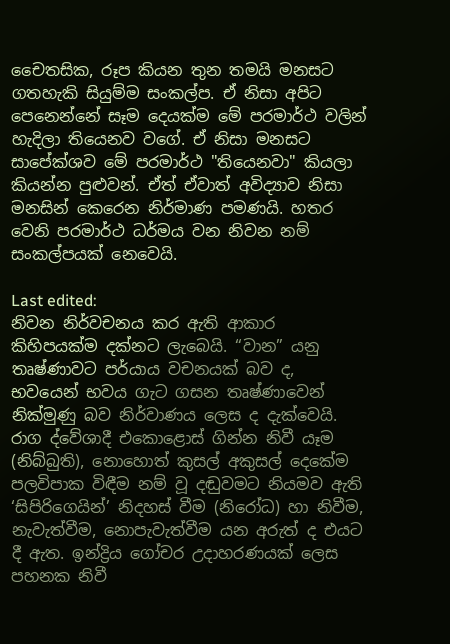චෛතසික, රූප කියන තුන තමයි මනසට ගතහැකි සියුම්ම සංකල්ප. ඒ නිසා අපිට පෙනෙන්නේ සෑම දෙයක්ම මේ පරමාර්ථ වලින් හැදිලා තියෙනව වගේ. ඒ නිසා මනසට සාපේක්ශව මේ පරමාර්ථ "තියෙනවා" කියලා කියන්න පුළුවන්. ඒත් ඒවාත් අවිද්‍යාව නිසා මනසින් කෙරෙන නිර්මාණ පමණයි. හතර වෙනි පරමාර්ථ ධර්මය වන නිවන නම් සංකල්පයක් නෙවෙයි.

Last edited:
නිවන නිර්වචනය කර ඇති ආකාර කිහිපයක්ම දක්නට ලැබෙයි. “වාන” යනු තෘෂ්ණාවට පර්යාය වචනයක් බව ද, භවයෙන් භවය ගැට ගසන තෘෂ්ණාවෙන් නික්මුණු බව නිර්වාණය ලෙස ද දැක්වෙයි. රාග ද්වේශාදී එකොළොස් ගින්න නිවී යෑම (නිබ්බුති), නොහොත් කුසල් අකුසල් දෙකේම පලවිපාක විඳීම නම් වූ දඬුවමට නියමව ඇති ‘සිපිරිගෙයින්’ නිදහස් වීම (නිරෝධ) හා නිවීම, නැවැත්වීම, නොපැවැත්වීම යන අරුත් ද එයට දී ඇත. ඉන්ද්‍රිය ගෝචර උදාහරණයක් ලෙස පහනක නිවී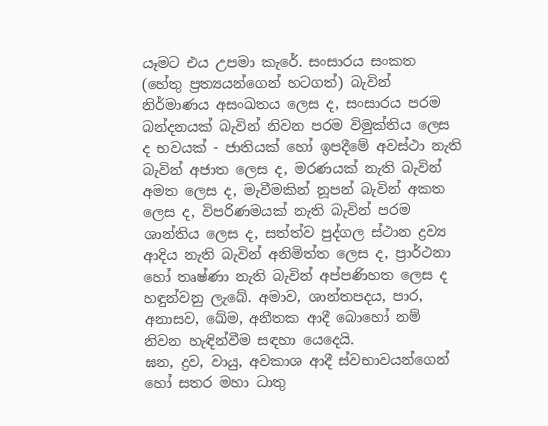යෑමට එය උපමා කැරේ. සංසාරය සංකත (හේතු ප්‍රත්‍යයන්ගෙන් හටගත්) බැවින් නිර්මාණය අසංඛතය ලෙස ද, සංසාරය පරම බන්දනයක් බැවින් නිවන පරම විමුක්තිය ලෙස ද භවයක් - ජාතියක් හෝ ඉපදීමේ අවස්ථා නැති බැවින් අජාත ලෙස ද, මරණයක් නැති බැවින් අමත ලෙස ද, මැවීමකින් නූපන් බැවින් අකත ලෙස ද, විපරිණමයක් නැති බැවින් පරම ශාන්තිය ලෙස ද, සත්ත්ව පුද්ගල ස්ථාන ද්‍රව්‍ය ආදිය නැති බැවින් අනිමිත්ත ලෙස ද, ප්‍රාර්ථනා හෝ තෘෂ්ණා නැති බැවින් අප්පණිහත ලෙස ද හඳුන්වනු ලැබේ. අමාව, ශාන්තපදය, පාර, අනාසව, ඛේම, අනීතක ආදී බොහෝ නම් නිවන හැඳින්වීම සඳහා යෙදෙයි.
ඝන, ද්‍රව, වායු, අවකාශ ආදී ස්වභාවයන්ගෙන් හෝ සතර මහා ධාතු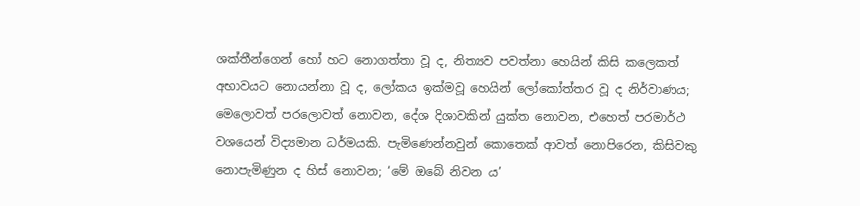ශක්තීන්ගෙන් හෝ හට නොගත්තා වූ ද, නිත්‍යව පවත්නා හෙයින් කිසි කලෙකත් අභාවයට නොයන්නා වූ ද, ලෝකය ඉක්මවූ හෙයින් ලෝකෝත්තර වූ ද නිර්වාණය; මෙලොවත් පරලොවත් නොවන, දේශ දිශාවකින් යුක්ත නොවන, එහෙත් පරමාර්ථ වශයෙන් විද්‍යමාන ධර්මයකි. පැමිණෙන්නවුන් කොතෙක් ආවත් නොපිරෙන, කිසිවකු නොපැමිණුන ද හිස් නොවන; ‘මේ ඔබේ නිවන ය’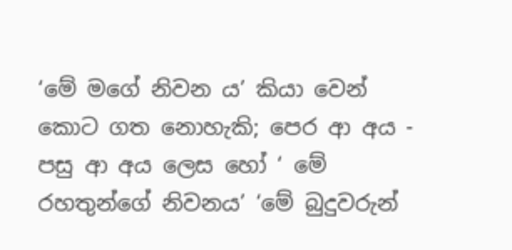‘මේ මගේ නිවන ය’ කියා වෙන් කොට ගත නොහැකි; පෙර ආ අය - පසු ආ අය ලෙස හෝ ‘ මේ රහතුන්ගේ නිවනය’ ‘මේ බුදුවරුන්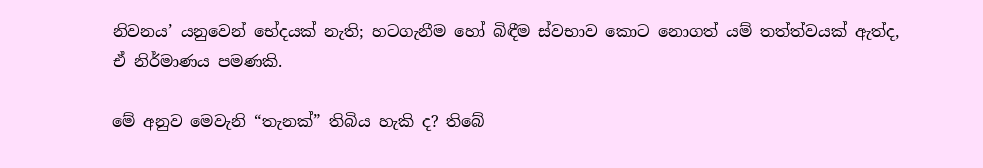නිවනය’ යනුවෙන් භේදයක් නැති; හටගැනීම හෝ බිඳීම ස්වභාව කොට නොගත් යම් තත්ත්වයක් ඇත්ද, ඒ නිර්මාණය පමණකි.

මේ අනුව මෙවැනි “තැනක්” තිබිය හැකි ද? තිබේ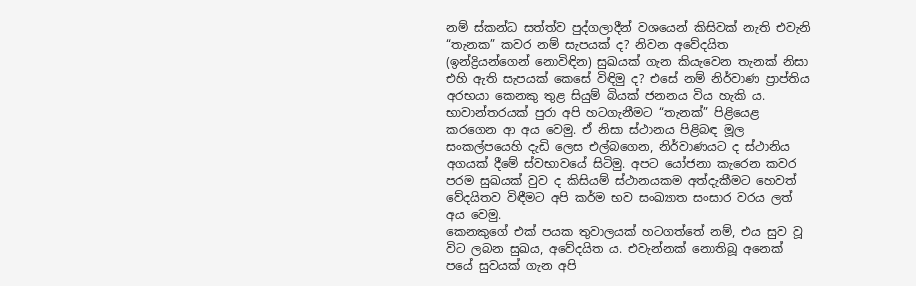නම් ස්කන්ධ සත්ත්ව පුද්ගලාදීන් වශයෙන් කිසිවක් නැති එවැනි “තැනක” කවර නම් සැපයක් ද? නිවන අවේදයිත (ඉන්ද්‍රියන්ගෙන් නොවිඳින) සුඛයක් ගැන කියැවෙන තැනක් නිසා එහි ඇති සැපයක් කෙසේ විඳිමු ද? එසේ නම් නිර්වාණ ප්‍රාප්තිය අරභයා කෙනකු තුළ සියුම් බියක් ජනනය විය හැකි ය. භාවාන්තරයක් පුරා අපි හටගැනීමට “තැනක්” පිළියෙළ කරගෙන ආ අය වෙමු. ඒ නිසා ස්ථානය පිළිබඳ මූල සංකල්පයෙහි දැඩි ලෙස එල්බගෙන, නිර්වාණයට ද ස්ථානිය අගයක් දීමේ ස්වභාවයේ සිටිමු. අපට යෝජනා කැරෙන කවර පරම සුඛයක් වුව ද කිසියම් ස්ථානයකම අත්දැකීමට හෙවත් වේදයිතව විඳීමට අපි කර්ම භව සංඛ්‍යාත සංසාර වරය ලත් අය වෙමු.
කෙනකුගේ එක් පයක තුවාලයක් හටගත්තේ නම්, එය සුව වූ විට ලබන සුඛය, අවේදයිත ය. එවැන්නක් නොතිබූ අනෙක් පයේ සුවයක් ගැන අපි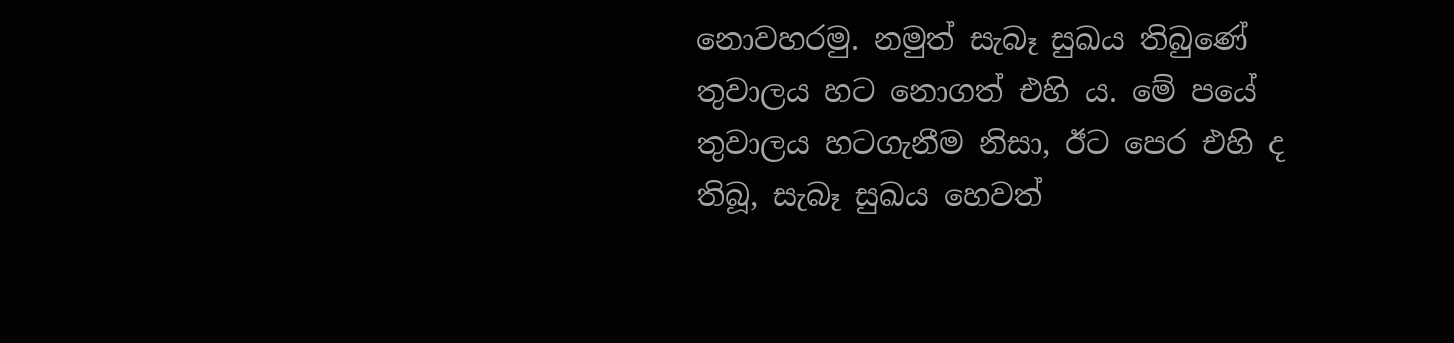නොවහරමු. නමුත් සැබෑ සුඛය තිබුණේ තුවාලය හට නොගත් එහි ය. මේ පයේ තුවාලය හටගැනීම නිසා, ඊට පෙර එහි ද තිබූ, සැබෑ සුඛය හෙවත්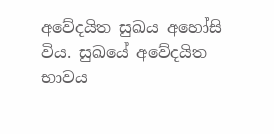අවේදයිත සුඛය අහෝසි විය. සුඛයේ අවේදයිත භාවය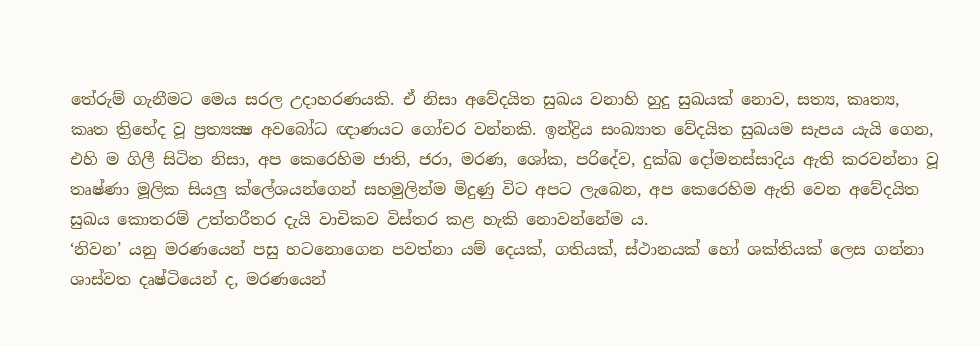තේරුම් ගැනීමට මෙය සරල උදාහරණයකි. ඒ නිසා අවේදයිත සුඛය වනාහි හුදු සුඛයක් නොව, සත්‍ය, කෘත්‍ය, කෘත ත්‍රිභේද වූ ප්‍රත්‍යක්‍ෂ අවබෝධ ඥාණයට ගෝචර වන්නකි. ඉන්ද්‍රිය සංඛ්‍යාත වේදයිත සුඛයම සැපය යැයි ගෙන, එහි ම ගිලී සිටින නිසා, අප කෙරෙහිම ජාති, ජරා, මරණ, ශෝක, පරිදේව, දුක්ඛ දෝමනස්සාදිය ඇති කරවන්නා වූ තෘෂ්ණා මූලික සියලු ක්ලේශයන්ගෙන් සහමුලින්ම මිදුණු විට අපට ලැබෙන, අප කෙරෙහිම ඇති වෙන අවේදයිත සුඛය කොතරම් උත්තරීතර දැයි වාචිකව විස්තර කළ හැකි නොවන්නේම ය.
‘නිවන’ යනු මරණයෙන් පසු හටනොගෙන පවත්නා යම් දෙයක්, ගතියක්, ස්ථානයක් හෝ ශක්තියක් ලෙස ගන්නා ශාස්වත දෘෂ්ටියෙන් ද, මරණයෙන්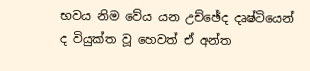භවය නිම වේය යන උච්ඡේද දෘෂ්ටියෙන් ද වියුක්ත වූ හෙවත් ඒ අන්ත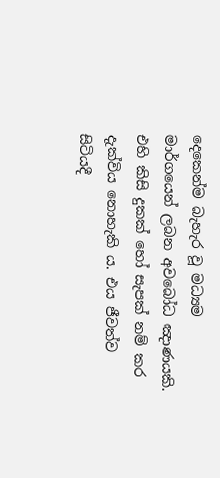දෙකෙන්ම බැහැර වූ මධ්‍යම මාර්ගයෙන් ලබන අවබෝධ ඤාණයකි. එහි කිසි දුකක් හෝ සැපක් නම් කර දැක්විය නොහැකි ය. එය ජීවත්ව සිටියදී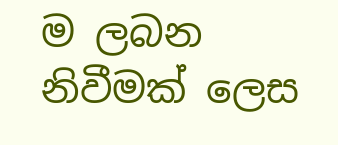ම ලබන නිවීමක් ලෙස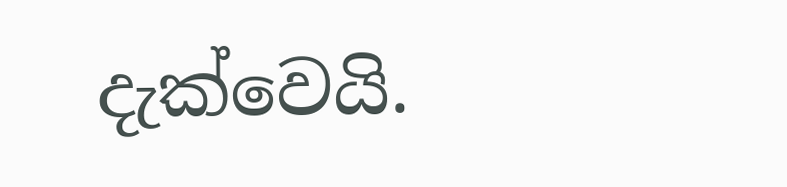දැක්වෙයි.